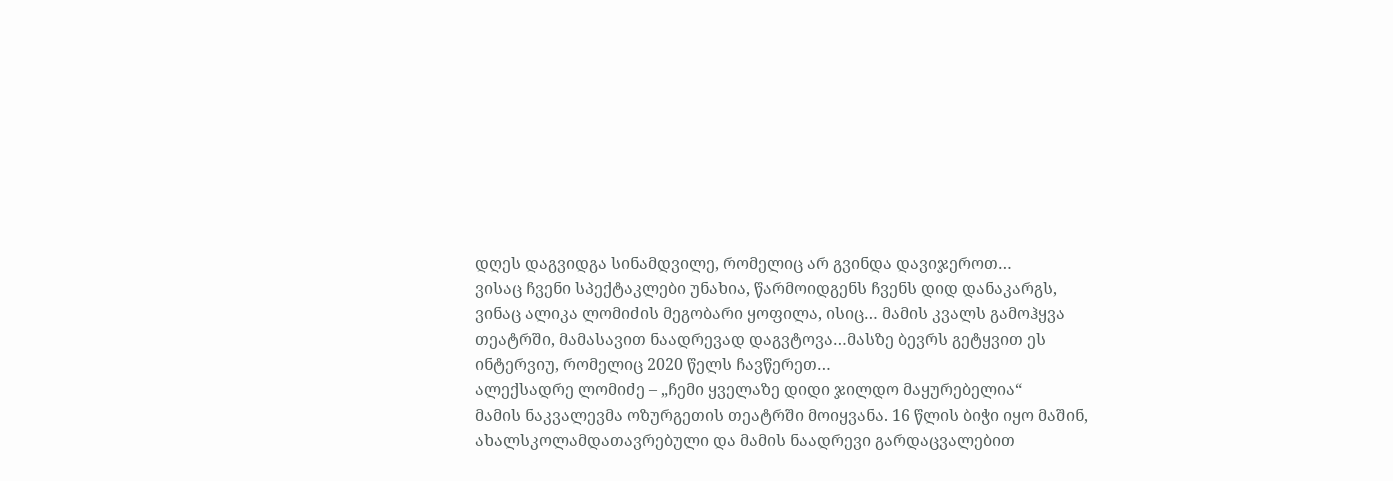დღეს დაგვიდგა სინამდვილე, რომელიც არ გვინდა დავიჯეროთ…
ვისაც ჩვენი სპექტაკლები უნახია, წარმოიდგენს ჩვენს დიდ დანაკარგს, ვინაც ალიკა ლომიძის მეგობარი ყოფილა, ისიც… მამის კვალს გამოჰყვა თეატრში, მამასავით ნაადრევად დაგვტოვა…მასზე ბევრს გეტყვით ეს ინტერვიუ, რომელიც 2020 წელს ჩავწერეთ…
ალექსადრე ლომიძე – „ჩემი ყველაზე დიდი ჯილდო მაყურებელია“
მამის ნაკვალევმა ოზურგეთის თეატრში მოიყვანა. 16 წლის ბიჭი იყო მაშინ, ახალსკოლამდათავრებული და მამის ნაადრევი გარდაცვალებით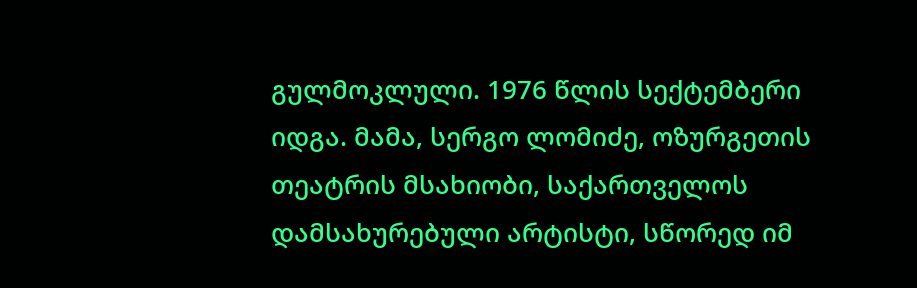გულმოკლული. 1976 წლის სექტემბერი იდგა. მამა, სერგო ლომიძე, ოზურგეთის თეატრის მსახიობი, საქართველოს დამსახურებული არტისტი, სწორედ იმ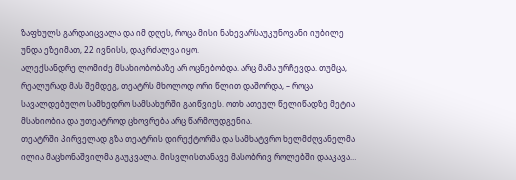ზაფხულს გარდაიცვალა და იმ დღეს, როცა მისი ნახევარსაუკუნოვანი იუბილე უნდა ეზეიმათ, 22 ივნისს, დაკრძალვა იყო.
ალექსანდრე ლომიძე მსახიობობაზე არ ოცნებობდა. არც მამა ურჩევდა. თუმცა, რეალურად მას შემდეგ, თეატრს მხოლოდ ორი წლით დაშორდა, – როცა სავალდებულო სამხედრო სამსახურში გაიწვიეს. ოთხ ათეულ წელიწადზე მეტია მსახიობია და უთეატროდ ცხოვრება არც წარმოუდგენია.
თეატრში პირველად გზა თეატრის დირექტორმა და სამხატვრო ხელმძღვანელმა ილია მაცხონაშვილმა გაუკვალა. მისვლისთანავე მასობრივ როლებში დააკავა…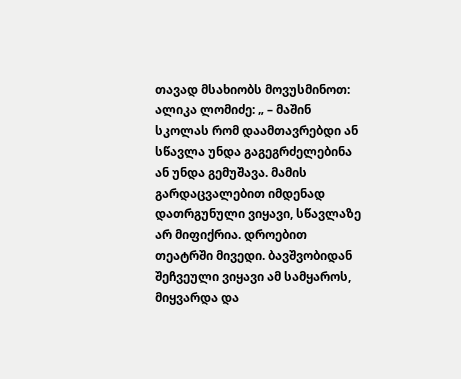თავად მსახიობს მოვუსმინოთ:
ალიკა ლომიძე: „ – მაშინ სკოლას რომ დაამთავრებდი ან სწავლა უნდა გაგეგრძელებინა ან უნდა გემუშავა. მამის გარდაცვალებით იმდენად დათრგუნული ვიყავი, სწავლაზე არ მიფიქრია. დროებით თეატრში მივედი. ბავშვობიდან შეჩვეული ვიყავი ამ სამყაროს, მიყვარდა და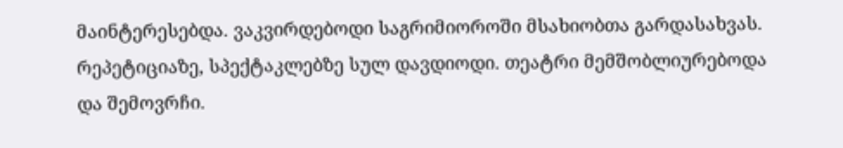მაინტერესებდა. ვაკვირდებოდი საგრიმიოროში მსახიობთა გარდასახვას. რეპეტიციაზე, სპექტაკლებზე სულ დავდიოდი. თეატრი მემშობლიურებოდა და შემოვრჩი.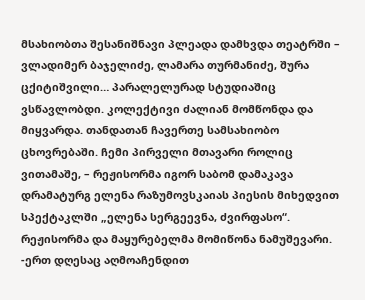მსახიობთა შესანიშნავი პლეადა დამხვდა თეატრში – ვლადიმერ ბაჯელიძე, ლამარა თურმანიძე, შურა ცქიტიშვილი… პარალელურად სტუდიაშიც ვსწავლობდი. კოლექტივი ძალიან მომწონდა და მიყვარდა. თანდათან ჩავერთე სამსახიობო ცხოვრებაში. ჩემი პირველი მთავარი როლიც ვითამაშე, – რეჟისორმა იგორ საბომ დამაკავა დრამატურგ ელენა რაზუმოვსკაიას პიესის მიხედვით სპექტაკლში „ელენა სერგეევნა, ძვირფასო“.
რეჟისორმა და მაყურებელმა მომიწონა ნამუშევარი. -ერთ დღესაც აღმოაჩენდით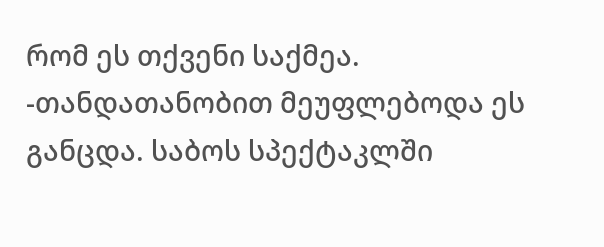რომ ეს თქვენი საქმეა. -თანდათანობით მეუფლებოდა ეს განცდა. საბოს სპექტაკლში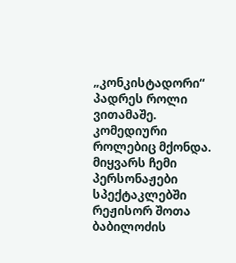„კონკისტადორი“ პადრეს როლი ვითამაშე. კომედიური როლებიც მქონდა. მიყვარს ჩემი პერსონაჟები სპექტაკლებში რეჟისორ შოთა ბაბილოძის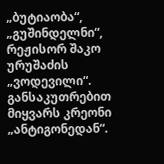„ბუტიაობა“, „გუშინდელნი“, რეჟისორ შაკო ურუშაძის „ვოდევილი“. განსაკუთრებით მიყვარს კრეონი „ანტიგონედან“.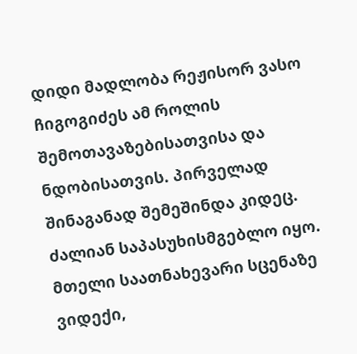დიდი მადლობა რეჟისორ ვასო ჩიგოგიძეს ამ როლის შემოთავაზებისათვისა და ნდობისათვის. პირველად შინაგანად შემეშინდა კიდეც. ძალიან საპასუხისმგებლო იყო. მთელი საათნახევარი სცენაზე ვიდექი,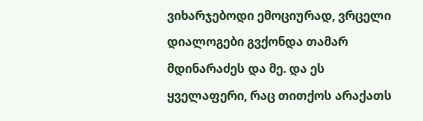ვიხარჯებოდი ემოციურად, ვრცელი დიალოგები გვქონდა თამარ მდინარაძეს და მე. და ეს ყველაფერი, რაც თითქოს არაქათს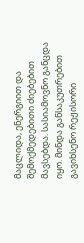მაცლიდა, ენერგიით და შემოქმედებითი ძიებებით მავსებდა. სასიამოვნო განცდა იყო. მინდა განსაკუთრებით გავიხსენო რეჟისორი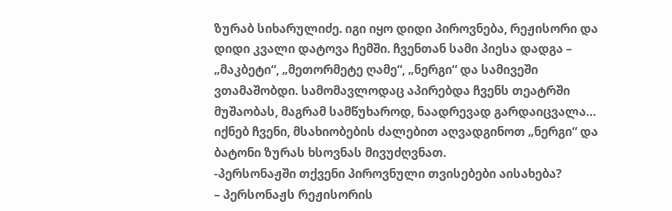ზურაბ სიხარულიძე. იგი იყო დიდი პიროვნება, რეჟისორი და დიდი კვალი დატოვა ჩემში. ჩვენთან სამი პიესა დადგა – „მაკბეტი“, „მეთორმეტე ღამე“, „ნერგი“ და სამივეში ვთამაშობდი. სამომავლოდაც აპირებდა ჩვენს თეატრში მუშაობას, მაგრამ სამწუხაროდ, ნაადრევად გარდაიცვალა… იქნებ ჩვენი, მსახიობების ძალებით აღვადგინოთ „ნერგი“ და ბატონი ზურას ხსოვნას მივუძღვნათ.
-პერსონაჟში თქვენი პიროვნული თვისებები აისახება?
– პერსონაჟს რეჟისორის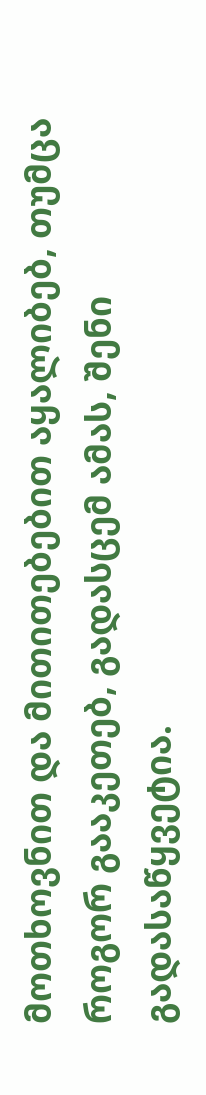მოთხოვნით და მითითებებით აყალიბებ, თუმცა როგორ გააკეთებ, გადასცემ ამას, შენი გადასაწყვეტია.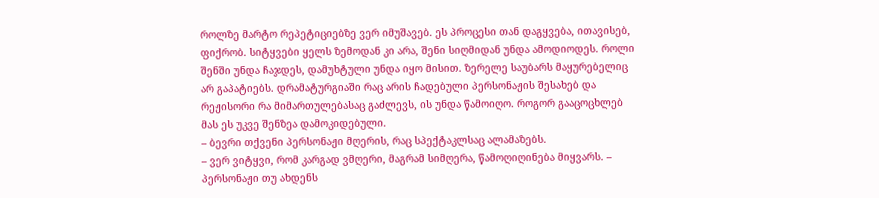როლზე მარტო რეპეტიციებზე ვერ იმუშავებ. ეს პროცესი თან დაგყვება, ითავისებ, ფიქრობ. სიტყვები ყელს ზემოდან კი არა, შენი სიღმიდან უნდა ამოდიოდეს. როლი შენში უნდა ჩაჯდეს, დამუხტული უნდა იყო მისით. ზერელე საუბარს მაყურებელიც არ გაპატიებს. დრამატურგიაში რაც არის ჩადებული პერსონაჟის შესახებ და რეჟისორი რა მიმართულებასაც გაძლევს, ის უნდა წამოიღო. როგორ გააცოცხლებ მას ეს უკვე შენზეა დამოკიდებული.
– ბევრი თქვენი პერსონაჟი მღერის, რაც სპექტაკლსაც ალამაზებს.
– ვერ ვიტყვი, რომ კარგად ვმღერი, მაგრამ სიმღერა, წამოღიღინება მიყვარს. – პერსონაჟი თუ ახდენს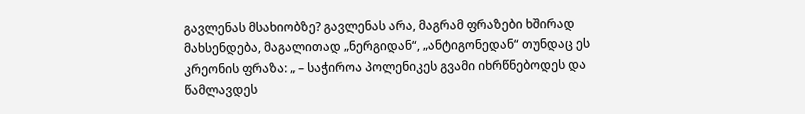გავლენას მსახიობზე? გავლენას არა, მაგრამ ფრაზები ხშირად მახსენდება, მაგალითად „ნერგიდან“, „ანტიგონედან“ თუნდაც ეს კრეონის ფრაზა: „ – საჭიროა პოლენიკეს გვამი იხრწნებოდეს და წამლავდეს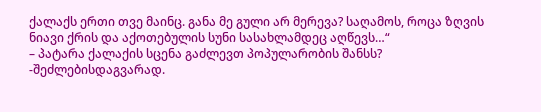ქალაქს ერთი თვე მაინც. განა მე გული არ მერევა? საღამოს, როცა ზღვის ნიავი ქრის და აქოთებულის სუნი სასახლამდეც აღწევს…“
– პატარა ქალაქის სცენა გაძლევთ პოპულარობის შანსს?
-შეძლებისდაგვარად.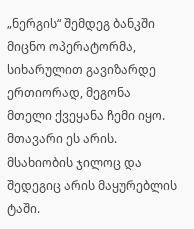„ნერგის“ შემდეგ ბანკში მიცნო ოპერატორმა, სიხარულით გავიზარდე ერთიორად, მეგონა მთელი ქვეყანა ჩემი იყო. მთავარი ეს არის. მსახიობის ჯილოც და შედეგიც არის მაყურებლის ტაში.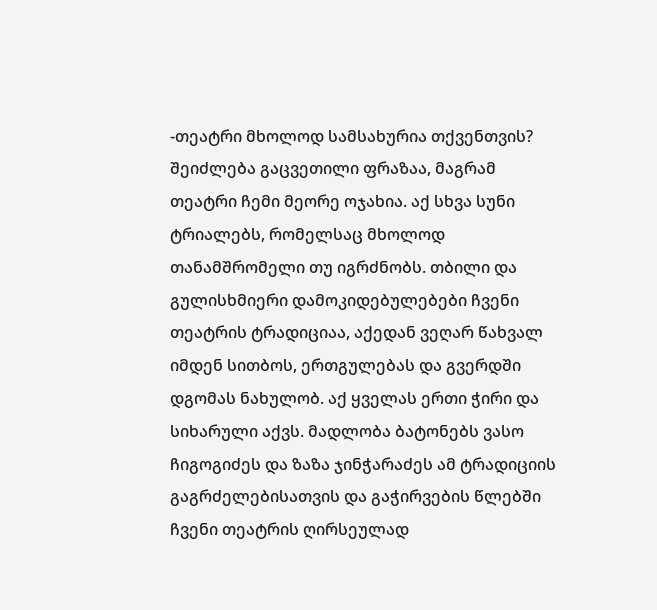-თეატრი მხოლოდ სამსახურია თქვენთვის?
შეიძლება გაცვეთილი ფრაზაა, მაგრამ თეატრი ჩემი მეორე ოჯახია. აქ სხვა სუნი ტრიალებს, რომელსაც მხოლოდ თანამშრომელი თუ იგრძნობს. თბილი და გულისხმიერი დამოკიდებულებები ჩვენი თეატრის ტრადიციაა, აქედან ვეღარ წახვალ იმდენ სითბოს, ერთგულებას და გვერდში დგომას ნახულობ. აქ ყველას ერთი ჭირი და სიხარული აქვს. მადლობა ბატონებს ვასო ჩიგოგიძეს და ზაზა ჯინჭარაძეს ამ ტრადიციის გაგრძელებისათვის და გაჭირვების წლებში ჩვენი თეატრის ღირსეულად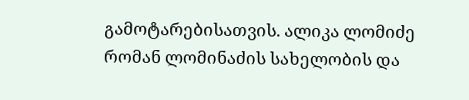გამოტარებისათვის. ალიკა ლომიძე რომან ლომინაძის სახელობის და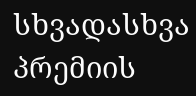სხვადასხვა პრემიის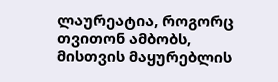ლაურეატია, როგორც თვითონ ამბობს, მისთვის მაყურებლის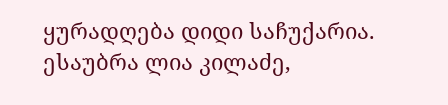ყურადღება დიდი საჩუქარია.
ესაუბრა ლია კილაძე,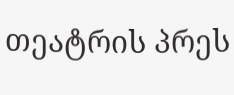თეატრის პრეს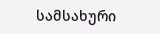სამსახური